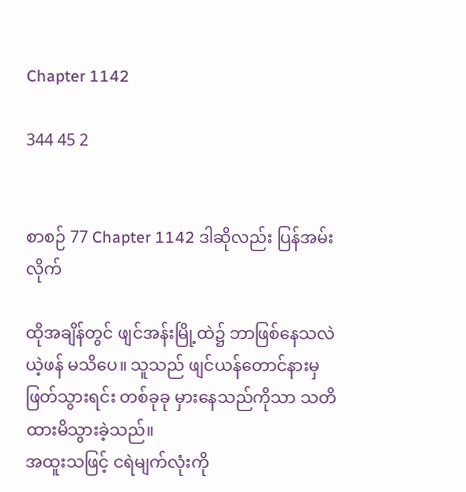Chapter 1142

344 45 2


စာစဉ် 77 Chapter 1142 ဒါဆိုလည်း ပြန်အမ်းလိုက်

ထိုအချိန်တွင် ဖျင်အန်းမြို့ထဲ၌ ဘာဖြစ်နေသလဲ ယဲ့ဖန် မသိပေ။ သူသည် ဖျင်ယန်တောင်နားမှ ဖြတ်သွားရင်း တစ်ခုခု မှားနေသည်ကိုသာ သတိထားမိသွားခဲ့သည်။
အထူးသဖြင့် ငရဲမျက်လုံးကို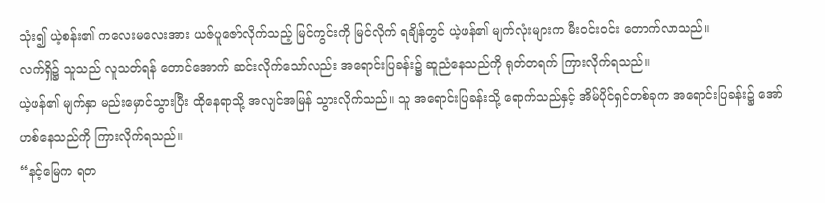သုံး၍ ယဲ့စန်း၏ ကလေးမလေးအား ယဇ်ပူဇော်လိုက်သည့် မြင်ကွင်းကို မြင်လိုက် ရချိန်တွင် ယဲ့ဖန်၏ မျက်လုံးများက မီးဝင်းဝင်း တောက်လာသည်။
လက်ရှိ၌ သူသည် လူသတ်ရန် တောင်အောက် ဆင်းလိုက်သော်လည်း အရောင်းပြခန်း၌ ဆူညံနေသည်ကို ရုတ်တရက် ကြားလိုက်ရသည်။
ယဲ့ဖန်၏ မျက်နှာ မည်းမှောင်သွားပြီး ထိုနေရာသို့ အလျင်အမြန် သွားလိုက်သည်။ သူ အရောင်းပြခန်းသို့ ရောက်သည်နှင့် အိမ်ပိုင်ရှင်တစ်ခုက အရောင်းပြခန်း၌ အော်ဟစ်နေသည်ကို ကြားလိုက်ရသည်။
“နင့်မြေက ရတ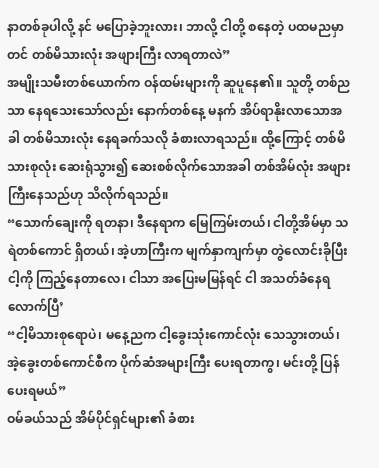နာတစ်ခုပါလို့ နင် မပြောခဲ့ဘူးလား၊ ဘာလို့ ငါတို့ စနေတဲ့ ပထမညမှာတင် တစ်မိသားလုံး အဖျားကြီး လာရတာလဲ”
အမျိုးသမီးတစ်ယောက်က ဝန်ထမ်းများကို ဆူပူနေ၏။ သူတို့ တစ်ညသာ နေရသေးသော်လည်း နောက်တစ်နေ့ မနက် အိပ်ရာနိုးလာသောအခါ တစ်မိသားလုံး နေရခက်သလို ခံစားလာရသည်။ ထို့ကြောင့် တစ်မိသားစုလုံး ဆေးရုံသွား၍ ဆေးစစ်လိုက်သောအခါ တစ်အိမ်လုံး အဖျားကြီးနေသည်ဟု သိလိုက်ရသည်။
“သောက်ချေးကို ရတနာ၊ ဒီနေရာက မြေကြမ်းတယ်၊ ငါတို့အိမ်မှာ သရဲတစ်ကောင် ရှိတယ်၊ အဲ့ဟာကြီးက မျက်နှာကျက်မှာ တွဲလောင်းခိုပြီး ငါ့ကို ကြည့်နေတာလေ၊ ငါသာ အပြေးမမြန်ရင် ငါ အသတ်ခံနေရလောက်ပြီ’
“ငါ့မိသားစုရောပဲ၊ မနေ့ညက ငါ့ခွေးသုံးကောင်လုံး သေသွားတယ်၊ အဲ့ခွေးတစ်ကောင်စီက ပိုက်ဆံအများကြီး ပေးရတာကွ၊ မင်းတို့ ပြန်ပေးရမယ်”
ဝမ်ခယ်သည် အိမ်ပိုင်ရှင်များ၏ ခံစား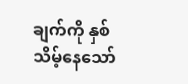ချက်ကို နှစ်သိမ့်နေသော်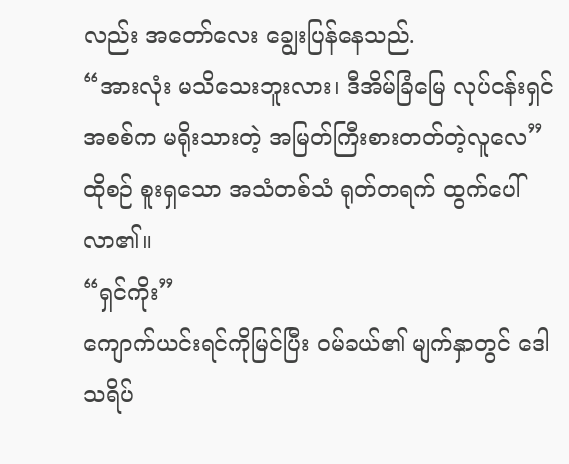လည်း အတော်လေး ချွေးပြန်နေသည်.
“အားလုံး မသိသေးဘူးလား၊ ဒီအိမ်ခြံမြေ လုပ်ငန်းရှင်အစစ်က မရိုးသားတဲ့ အမြတ်ကြီးစားတတ်တဲ့လူလေ”
ထိုစဉ် စူးရှသော အသံတစ်သံ ရုတ်တရက် ထွက်ပေါ်လာ၏။
“ရှင်ကိုး”
ကျောက်ယင်းရင်ကိုမြင်ပြီး ဝမ်ခယ်၏ မျက်နှာတွင် ဒေါသရိပ်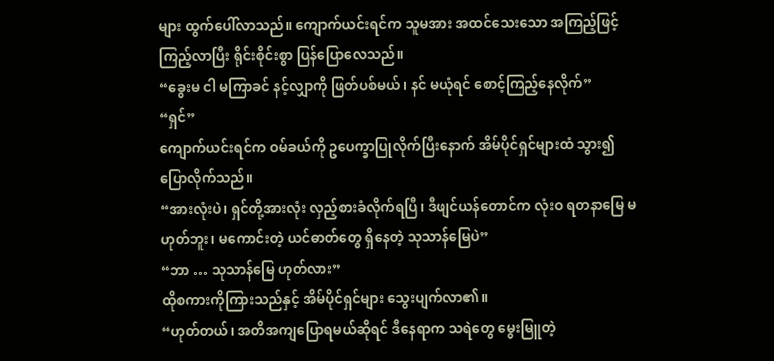များ ထွက်ပေါ်လာသည်။ ကျောက်ယင်းရင်က သူမအား အထင်သေးသော အကြည့်ဖြင့် ကြည့်လာပြီး ရိုင်းစိုင်းစွာ ပြန်ပြောလေသည်။
“ခွေးမ ငါ မကြာခင် နင့်လျှာကို ဖြတ်ပစ်မယ်၊ နင် မယုံရင် စောင့်ကြည့်နေလိုက်”
“ရှင်”
ကျောက်ယင်းရင်က ဝမ်ခယ်ကို ဥပေက္ခာပြုလိုက်ပြီးနောက် အိမ်ပိုင်ရှင်များထံ သွား၍ ပြောလိုက်သည်။
“အားလုံးပဲ၊ ရှင်တို့အားလုံး လှည့်စားခံလိုက်ရပြီ၊ ဒီဖျင်ယန်တောင်က လုံးဝ ရတနာမြေ မဟုတ်ဘူး၊ မကောင်းတဲ့ ယင်ဓာတ်တွေ ရှိနေတဲ့ သုသာန်မြေပဲ”
“ဘာ … သုသာန်မြေ ဟုတ်လား”
ထိုစကားကိုကြားသည်နှင့် အိမ်ပိုင်ရှင်များ သွေးပျက်လာ၏။
“ဟုတ်တယ်၊ အတိအကျပြောရမယ်ဆိုရင် ဒီနေရာက သရဲတွေ မွေးမြူတဲ့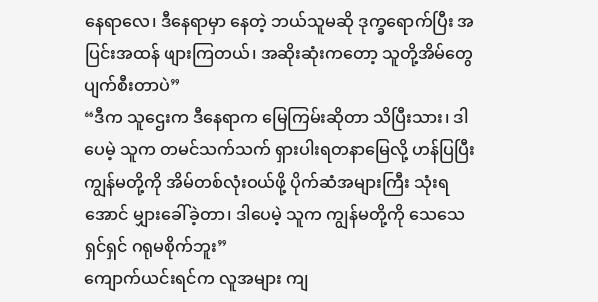နေရာလေ၊ ဒီနေရာမှာ နေတဲ့ ဘယ်သူမဆို ဒုက္ခရောက်ပြီး အပြင်းအထန် ဖျားကြတယ်၊ အဆိုးဆုံးကတော့ သူတို့အိမ်တွေ ပျက်စီးတာပဲ”
“ဒီက သူဌေးက ဒီနေရာက မြေကြမ်းဆိုတာ သိပြီးသား၊ ဒါပေမဲ့ သူက တမင်သက်သက် ရှားပါးရတနာမြေလို့ ဟန်ပြပြီး ကျွန်မတို့ကို အိမ်တစ်လုံးဝယ်ဖို့ ပိုက်ဆံအများကြီး သုံးရအောင် မျှားခေါ်ခဲ့တာ၊ ဒါပေမဲ့ သူက ကျွန်မတို့ကို သေသေရှင်ရှင် ဂရုမစိုက်ဘူး”
ကျောက်ယင်းရင်က လူအများ ကျ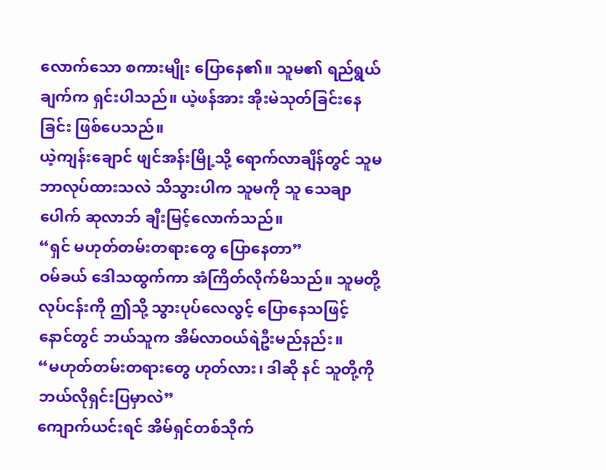လောက်သော စကားမျိုး ပြောနေ၏။ သူမ၏ ရည်ရွယ်ချက်က ရှင်းပါသည်။ ယဲ့ဖန်အား အိုးမဲသုတ်ခြင်းနေခြင်း ဖြစ်ပေသည်။
ယဲ့ကျန်းချောင် ဖျင်အန်းမြို့သို့ ရောက်လာချိန်တွင် သူမ ဘာလုပ်ထားသလဲ သိသွားပါက သူမကို သူ သေချာပေါက် ဆုလာဘ် ချီးမြင့်လောက်သည်။
“ရှင် မဟုတ်တမ်းတရားတွေ ပြောနေတာ”
ဝမ်ခယ် ဒေါသထွက်ကာ အံကြိတ်လိုက်မိသည်။ သူမတို့လုပ်ငန်းကို ဤသို့ သွားပုပ်လေလွင့် ပြောနေသဖြင့် နောင်တွင် ဘယ်သူက အိမ်လာဝယ်ရဲဦးမည်နည်း။
“မဟုတ်တမ်းတရားတွေ ဟုတ်လား၊ ဒါဆို နင် သူတို့ကို ဘယ်လိုရှင်းပြမှာလဲ”
ကျောက်ယင်းရင် အိမ်ရှင်တစ်သိုက်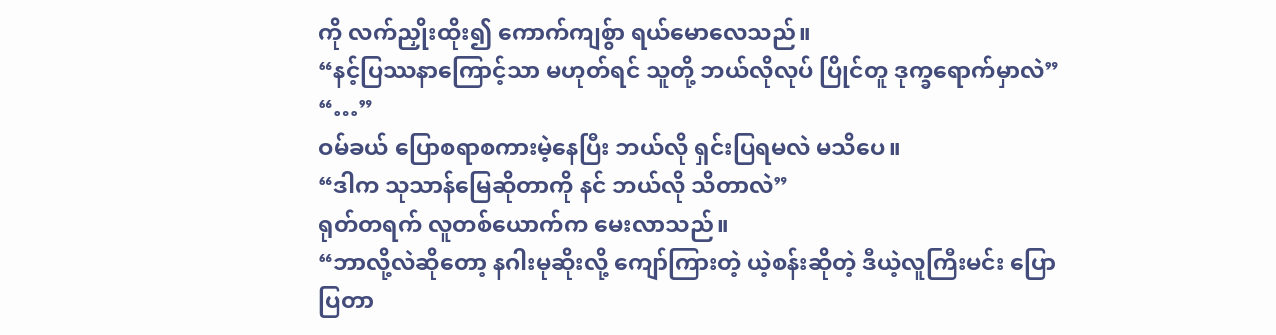ကို လက်ညှိုးထိုး၍ ကောက်ကျစ်ွာ ရယ်မောလေသည်။
“နင့်ပြဿနာကြောင့်သာ မဟုတ်ရင် သူတို့ ဘယ်လိုလုပ် ပြိုင်တူ ဒုက္ခရောက်မှာလဲ”
“…”
ဝမ်ခယ် ပြောစရာစကားမဲ့နေပြီး ဘယ်လို ရှင်းပြရမလဲ မသိပေ။
“ဒါက သုသာန်မြေဆိုတာကို နင် ဘယ်လို သိတာလဲ”
ရုတ်တရက် လူတစ်ယောက်က မေးလာသည်။
“ဘာလို့လဲဆိုတော့ နဂါးမုဆိုးလို့ ကျော်ကြားတဲ့ ယဲ့စန်းဆိုတဲ့ ဒီယဲ့လူကြီးမင်း ပြောပြတာ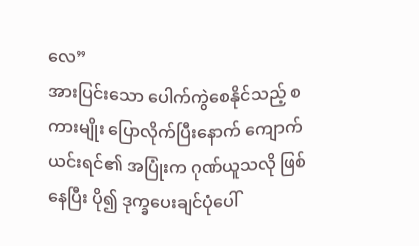လေ”
အားပြင်းသော ပေါက်ကွဲစေနိုင်သည့် စကားမျိုး ပြောလိုက်ပြီးနောက် ကျောက်ယင်းရင်၏ အပြုံးက ဂုဏ်ယူသလို ဖြစ်နေပြီး ပို၍ ဒုက္ခပေးချင်ပုံပေါ်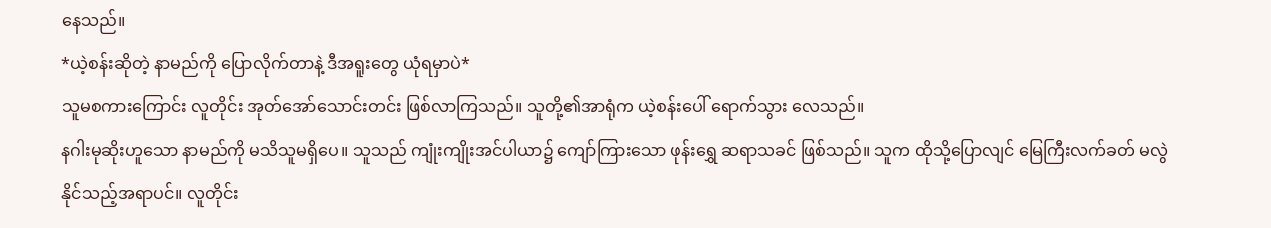နေသည်။
*ယဲ့စန်းဆိုတဲ့ နာမည်ကို ပြောလိုက်တာနဲ့ ဒီအရူးတွေ ယုံရမှာပဲ*
သူမစကားကြောင်း လူတိုင်း အုတ်အော်သောင်းတင်း ဖြစ်လာကြသည်။ သူတို့၏အာရုံက ယဲ့စန်းပေါ် ရောက်သွား လေသည်။
နဂါးမုဆိုးဟူသော နာမည်ကို မသိသူမရှိပေ။ သူသည် ကျုံးကျိုးအင်ပါယာ၌ ကျော်ကြားသော ဖုန်းရွှေ ဆရာသခင် ဖြစ်သည်။ သူက ထိုသို့ပြောလျင် မြေကြီးလက်ခတ် မလွဲနိုင်သည့်အရာပင်။ လူတိုင်း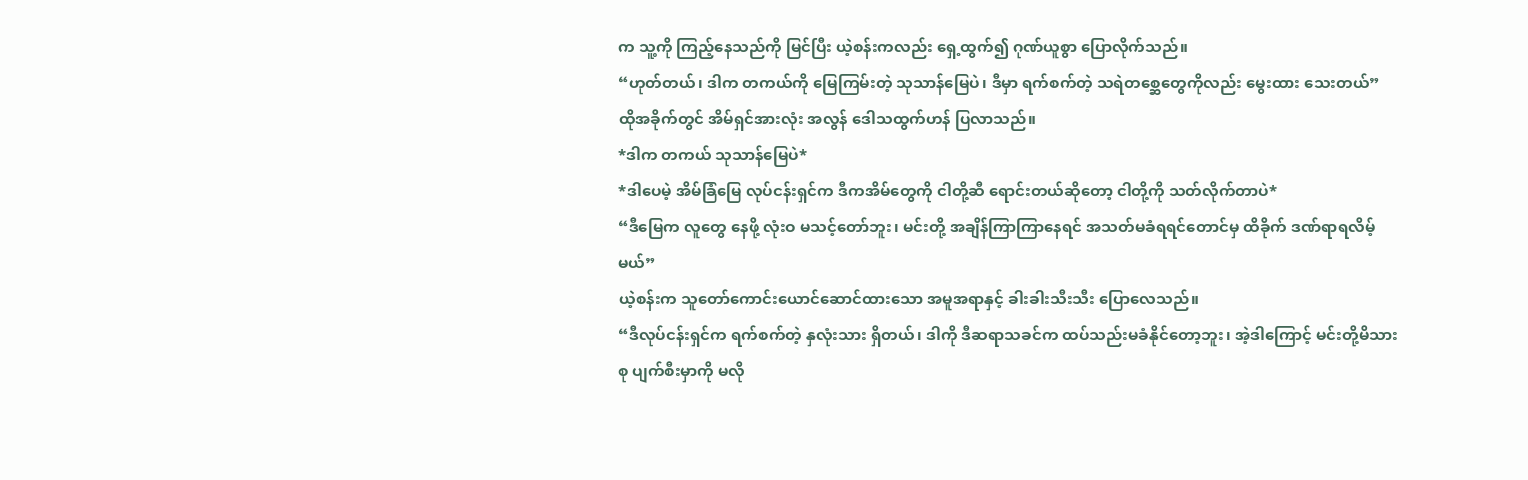က သူ့ကို ကြည့်နေသည်ကို မြင်ပြီး ယဲ့စန်းကလည်း ရှေ့ထွက်၍ ဂုဏ်ယူစွာ ပြောလိုက်သည်။
“ဟုတ်တယ်၊ ဒါက တကယ်ကို မြေကြမ်းတဲ့ သုသာန်မြေပဲ၊ ဒီမှာ ရက်စက်တဲ့ သရဲတစ္ဆေတွေကိုလည်း မွေးထား သေးတယ်”
ထိုအခိုက်တွင် အိမ်ရှင်အားလုံး အလွန် ဒေါသထွက်ဟန် ပြလာသည်။
*ဒါက တကယ် သုသာန်မြေပဲ*
*ဒါပေမဲ့ အိမ်ခြံမြေ လုပ်ငန်းရှင်က ဒီကအိမ်တွေကို ငါတို့ဆီ ရောင်းတယ်ဆိုတော့ ငါတို့ကို သတ်လိုက်တာပဲ*
“ဒီမြေက လူတွေ နေဖို့ လုံးဝ မသင့်တော်ဘူး၊ မင်းတို့ အချိန်ကြာကြာနေရင် အသတ်မခံရရင်တောင်မှ ထိခိုက် ဒဏ်ရာရလိမ့်မယ်”
ယဲ့စန်းက သူတော်ကောင်းယောင်ဆောင်ထားသော အမူအရာနှင့် ခါးခါးသီးသီး ပြောလေသည်။
“ဒီလုပ်ငန်းရှင်က ရက်စက်တဲ့ နှလုံးသား ရှိတယ်၊ ဒါကို ဒီဆရာသခင်က ထပ်သည်းမခံနိုင်တော့ဘူး၊ အဲ့ဒါကြောင့် မင်းတို့မိသားစု ပျက်စီးမှာကို မလို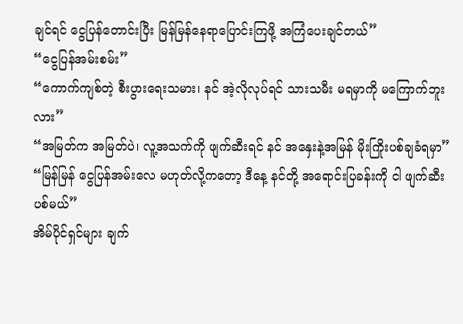ချင်ရင် ငွေပြန်တောင်းပြီး မြန်မြန်နေရာပြောင်းကြဖို့ အကြံပေးချင်တယ်”
“ငွေပြန်အမ်းစမ်း”
“ကောက်ကျစ်တဲ့ စီးပွားရေးသမား၊ နင် အဲ့လိုလုပ်ရင် သားသမီး မရမှာကို မကြောက်ဘူးလား”
“အမြတ်က အမြတ်ပဲ၊ လူ့အသက်ကို ဖျက်ဆီးရင် နင် အနှေးနဲ့အမြန် မိုးကြိုးပစ်ချခံရမှာ”
“မြန်မြန် ငွေပြန်အမ်းလေ မဟုတ်လို့ကတော့ ဒီနေ့ နင်တို့ အရောင်းပြခန်းကို ငါ ဖျက်ဆီးပစ်မယ်”
အိမ်ပိုင်ရှင်များ ချက်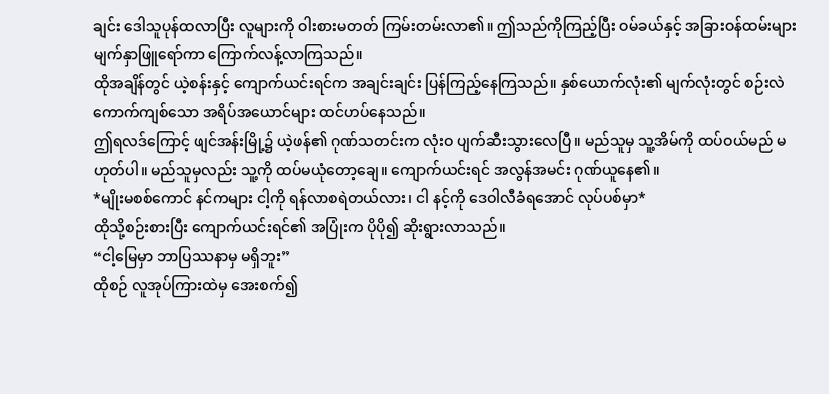ချင်း ဒေါသူပုန်ထလာပြီး လူများကို ဝါးစားမတတ် ကြမ်းတမ်းလာ၏။ ဤသည်ကိုကြည့်ပြီး ဝမ်ခယ်နှင့် အခြားဝန်ထမ်းများ မျက်နှာဖြူရော်ကာ ကြောက်လန့်လာကြသည်။
ထိုအချိန်တွင် ယဲ့စန်းနှင့် ကျောက်ယင်းရင်က အချင်းချင်း ပြန်ကြည့်နေကြသည်။ နှစ်ယောက်လုံး၏ မျက်လုံးတွင် စဉ်းလဲကောက်ကျစ်သော အရိပ်အယောင်များ ထင်ဟပ်နေသည်။
ဤရလဒ်ကြောင့် ဖျင်အန်းမြို့၌ ယဲ့ဖန်၏ ဂုဏ်သတင်းက လုံးဝ ပျက်ဆီးသွားလေပြီ။ မည်သူမှ သူ့အိမ်ကို ထပ်ဝယ်မည် မဟုတ်ပါ။ မည်သူမှလည်း သူ့ကို ထပ်မယုံတော့ချေ။ ကျောက်ယင်းရင် အလွန်အမင်း ဂုဏ်ယူနေ၏။
*မျိုးမစစ်ကောင် နင်ကများ ငါ့ကို ရန်လာစရဲတယ်လား၊ ငါ နင့်ကို ဒေဝါလီခံရအောင် လုပ်ပစ်မှာ*
ထိုသို့စဉ်းစားပြီး ကျောက်ယင်းရင်၏ အပြုံးက ပိုပို၍ ဆိုးရွားလာသည်။
“ငါ့မြေမှာ ဘာပြဿနာမှ မရှိဘူး”
ထိုစဉ် လူအုပ်ကြားထဲမှ အေးစက်၍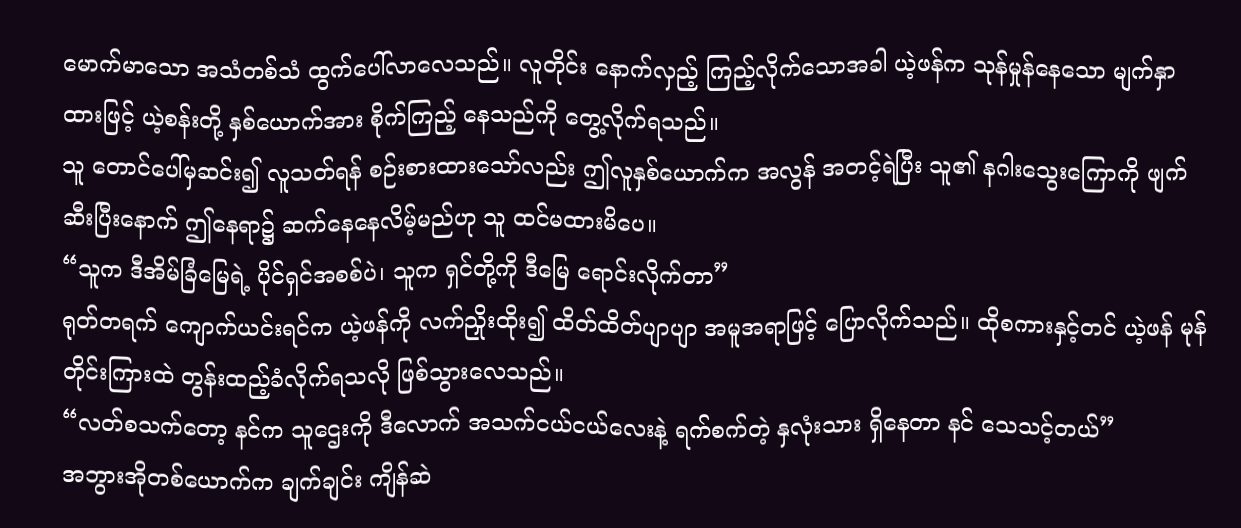မောက်မာသော အသံတစ်သံ ထွက်ပေါ်လာလေသည်။ လူတိုင်း နောက်လှည့် ကြည့်လိုက်သောအခါ ယဲ့ဖန်က သုန်မှုန်နေသော မျက်နှာထားဖြင့် ယဲ့စန်းတို့ နှစ်ယောက်အား စိုက်ကြည့် နေသည်ကို တွေ့လိုက်ရသည်။
သူ တောင်ပေါ်မှဆင်း၍ လူသတ်ရန် စဉ်းစားထားသော်လည်း ဤလူနှစ်ယောက်က အလွန် အတင့်ရဲပြီး သူ၏ နဂါးသွေးကြောကို ဖျက်ဆီးပြီးနောက် ဤနေရာ၌ ဆက်နေနေလိမ့်မည်ဟု သူ ထင်မထားမိပေ။
“သူက ဒီအိမ်ခြံမြေရဲ့ ပိုင်ရှင်အစစ်ပဲ၊ သူက ရှင်တို့ကို ဒီမြေ ရောင်းလိုက်တာ”
ရုတ်တရက် ကျောက်ယင်းရင်က ယဲ့ဖန်ကို လက်ညှိုးထိုး၍ ထိတ်ထိတ်ပျာပျာ အမူအရာဖြင့် ပြောလိုက်သည်။ ထိုစကားနှင့်တင် ယဲ့ဖန် မုန်တိုင်းကြားထဲ တွန်းထည့်ခံလိုက်ရသလို ဖြစ်သွားလေသည်။
“လတ်စသက်တော့ နင်က သူဌေးကို ဒီလောက် အသက်ငယ်ငယ်လေးနဲ့ ရက်စက်တဲ့ နှလုံးသား ရှိနေတာ နင် သေသင့်တယ်”
အဘွားအိုတစ်ယောက်က ချက်ချင်း ကျိန်ဆဲ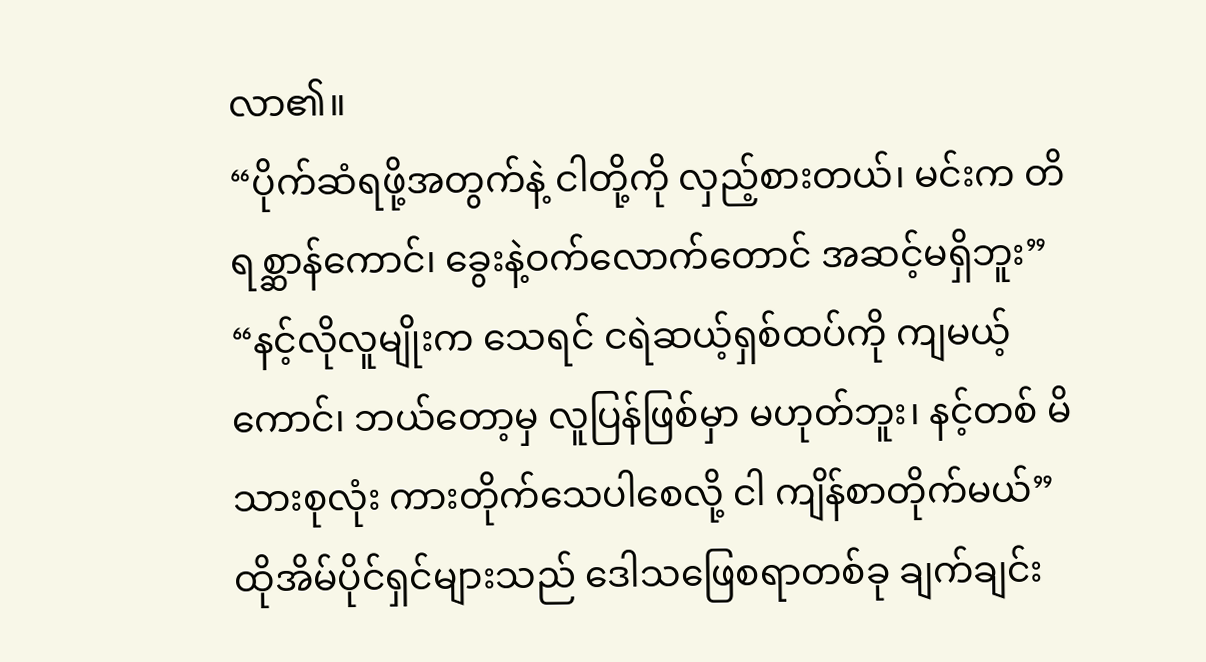လာ၏။
“ပိုက်ဆံရဖို့အတွက်နဲ့ ငါတို့ကို လှည့်စားတယ်၊ မင်းက တိရစ္ဆာန်ကောင်၊ ခွေးနဲ့ဝက်လောက်တောင် အဆင့်မရှိဘူး”
“နင့်လိုလူမျိုးက သေရင် ငရဲဆယ့်ရှစ်ထပ်ကို ကျမယ့်ကောင်၊ ဘယ်တော့မှ လူပြန်ဖြစ်မှာ မဟုတ်ဘူး၊ နင့်တစ် မိသားစုလုံး ကားတိုက်သေပါစေလို့ ငါ ကျိန်စာတိုက်မယ်”
ထိုအိမ်ပိုင်ရှင်များသည် ဒေါသဖြေစရာတစ်ခု ချက်ချင်း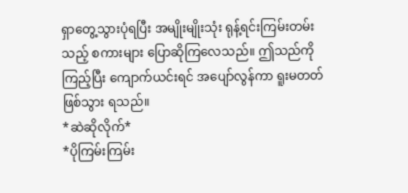ရှာတွေ့သွားပုံရပြီး အမျိုးမျိုးသုံး ရုန့်ရင်းကြမ်းတမ်းသည့် စကားများ ပြောဆိုကြလေသည်။ ဤသည်ကိုကြည့်ပြီး ကျောက်ယင်းရင် အပျော်လွန်ကာ ရူးမတတ် ဖြစ်သွား ရသည်။
*ဆဲဆိုလိုက်*
*ပိုကြမ်းကြမ်း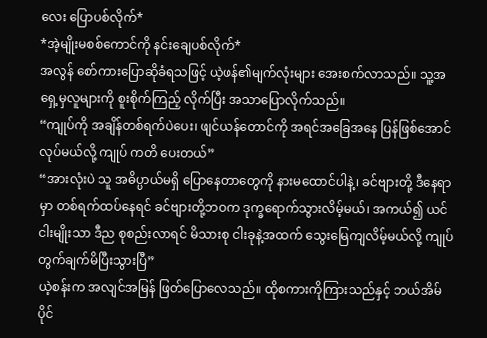လေး ပြောပစ်လိုက်*
*အဲ့မျိုးမစစ်ကောင်ကို နင်းချေပစ်လိုက်*
အလွန် စော်ကားပြောဆိုခံရသဖြင့် ယဲ့ဖန်၏မျက်လုံးများ အေးစက်လာသည်။ သူ့အရှေ့မှလူများကို စူးစိုက်ကြည့် လိုက်ပြီး အသာပြောလိုက်သည်။
“ကျုပ်ကို အချိန်တစ်ရက်ပဲပေး၊ ဖျင်ယန်တောင်ကို အရင်အခြေအနေ ပြန်ဖြစ်အောင် လုပ်မယ်လို့ ကျုပ် ကတိ ပေးတယ်”
“အားလုံးပဲ သူ အဓိပ္ပာယ်မရှိ ပြောနေတာတွေကို နားမထောင်ပါနဲ့၊ ခင်ဗျားတို့ ဒီနေရာမှာ တစ်ရက်ထပ်နေရင် ခင်ဗျားတို့ဘဝက ဒုက္ခရောက်သွားလိမ့်မယ်၊ အကယ်၍ ယင်ငါးမျိုးသာ ဒီည စုစည်းလာရင် မိသားစု ငါးခုနဲ့အထက် သွေးမြေကျလိမ့်မယ်လို့ ကျုပ် တွက်ချက်မိပြီးသွားပြီ”
ယဲ့စန်းက အလျင်အမြန် ဖြတ်ပြောလေသည်။ ထိုစကားကိုကြားသည်နှင့် ဘယ်အိမ်ပိုင်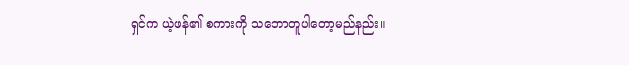ရှင်က ယဲ့ဖန်၏ စကားကို သဘောတူပါတော့မည်နည်း။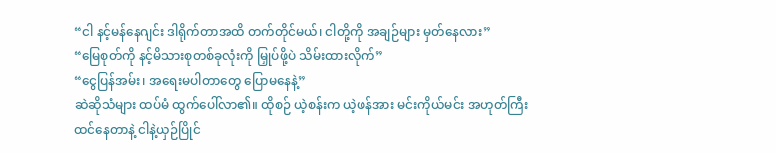“ငါ နင့်မန်နေဂျင်း ဒါရိုက်တာအထိ တက်တိုင်မယ်၊ ငါတို့ကို အချဉ်များ မှတ်နေလား”
“မြေစုတ်ကို နင့်မိသားစုတစ်ခုလုံးကို မြှုပ်ဖို့ပဲ သိမ်းထားလိုက်”
“ငွေပြန်အမ်း၊ အရေးမပါတာတွေ ပြောမနေနဲ့”
ဆဲဆိုသံများ ထပ်မံ ထွက်ပေါ်လာ၏။ ထိုစဉ် ယဲ့စန်းက ယဲ့ဖန်အား မင်းကိုယ်မင်း အဟုတ်ကြီး ထင်နေတာနဲ့ ငါနဲ့ယှဉ်ပြိုင်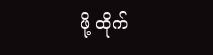ဖို့ ထိုက်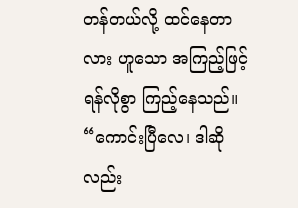တန်တယ်လို့ ထင်နေတာလား ဟူသော အကြည့်ဖြင့် ရန်လိုစွာ ကြည့်နေသည်။
“ကောင်းပြီလေ၊ ဒါဆိုလည်း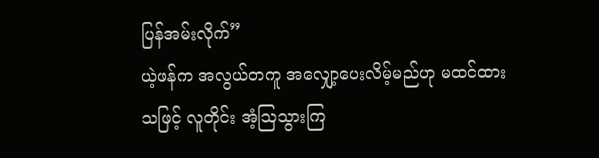ပြန်အမ်းလိုက်”
ယဲ့ဖန်က အလွယ်တကူ အလျှော့ပေးလိမ့်မည်ဟု မထင်ထားသဖြင့် လူတိုင်း အံ့ဩသွားကြ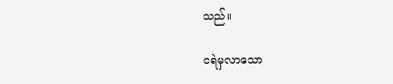သည်။

ငရဲမှလာသော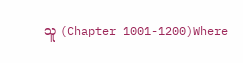သူ (Chapter 1001-1200)Where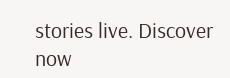stories live. Discover now